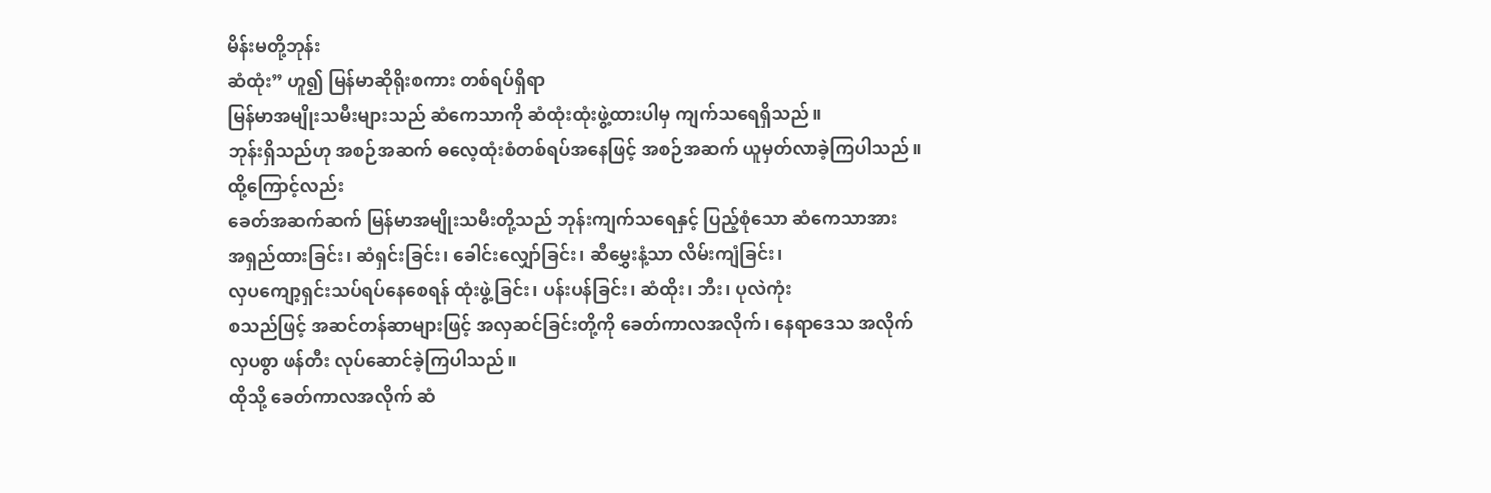မိန်းမတို့ဘုန်း
ဆံထုံး” ဟူ၍ မြန်မာဆိုရိုးစကား တစ်ရပ်ရှိရာ
မြန်မာအမျိုးသမီးများသည် ဆံကေသာကို ဆံထုံးထုံးဖွဲ့ထားပါမှ ကျက်သရေရှိသည်။
ဘုန်းရှိသည်ဟု အစဉ်အဆက် ဓလေ့ထုံးစံတစ်ရပ်အနေဖြင့် အစဉ်အဆက် ယူမှတ်လာခဲ့ကြပါသည်။
ထို့ကြောင့်လည်း
ခေတ်အဆက်ဆက် မြန်မာအမျိုးသမီးတို့သည် ဘုန်းကျက်သရေနှင့် ပြည့်စုံသော ဆံကေသာအား
အရှည်ထားခြင်း၊ ဆံရှင်းခြင်း၊ ခေါင်းလျှော်ခြင်း၊ ဆီမွှေးနံ့သာ လိမ်းကျံခြင်း၊
လှပကျော့ရှင်းသပ်ရပ်နေစေရန် ထုံးဖွဲ့ခြင်း၊ ပန်းပန်ခြင်း၊ ဆံထိုး၊ ဘီး၊ ပုလဲကုံး
စသည်ဖြင့် အဆင်တန်ဆာများဖြင့် အလှဆင်ခြင်းတို့ကို ခေတ်ကာလအလိုက်၊ နေရာဒေသ အလိုက်
လှပစွာ ဖန်တီး လုပ်ဆောင်ခဲ့ကြပါသည်။
ထိုသို့ ခေတ်ကာလအလိုက် ဆံ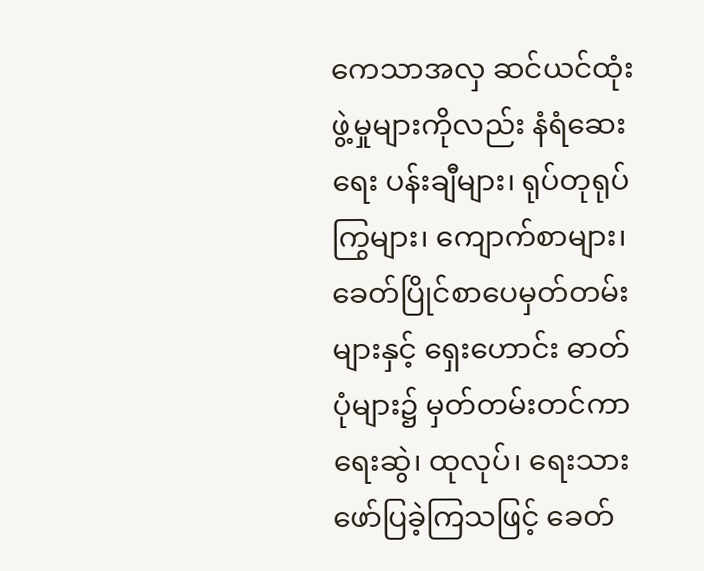ကေသာအလှ ဆင်ယင်ထုံးဖွဲ့မှုများကိုလည်း နံရံဆေးရေး ပန်းချီများ၊ ရုပ်တုရုပ်ကြွများ၊ ကျောက်စာများ၊ ခေတ်ပြိုင်စာပေမှတ်တမ်းများနှင့် ရှေးဟောင်း ဓာတ်ပုံများ၌ မှတ်တမ်းတင်ကာ ရေးဆွဲ၊ ထုလုပ်၊ ရေးသားဖော်ပြခဲ့ကြသဖြင့် ခေတ်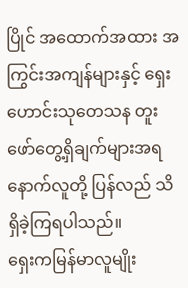ပြိုင် အထောက်အထား အကြွင်းအကျန်များနှင့် ရှေးဟောင်းသုတေသန တူးဖော်တွေ့ရှိချက်များအရ နောက်လူတို့ ပြန်လည် သိရှိခဲ့ကြရပါသည်။
ရှေးကမြန်မာလူမျိုး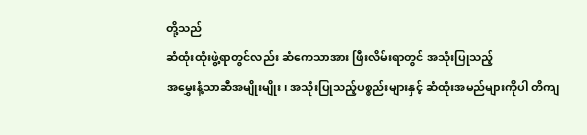တို့သည်
ဆံထုံးထုံးဖွဲ့ရာတွင်လည်း ဆံကေသာအား ဖြီးလိမ်းရာတွင် အသုံးပြုသည့်
အမွှေးနံ့သာဆီအမျိုးမျိုး၊ အသုံးပြုသည့်ပစ္စည်းများနှင့် ဆံထုံးအမည်များကိုပါ တိကျ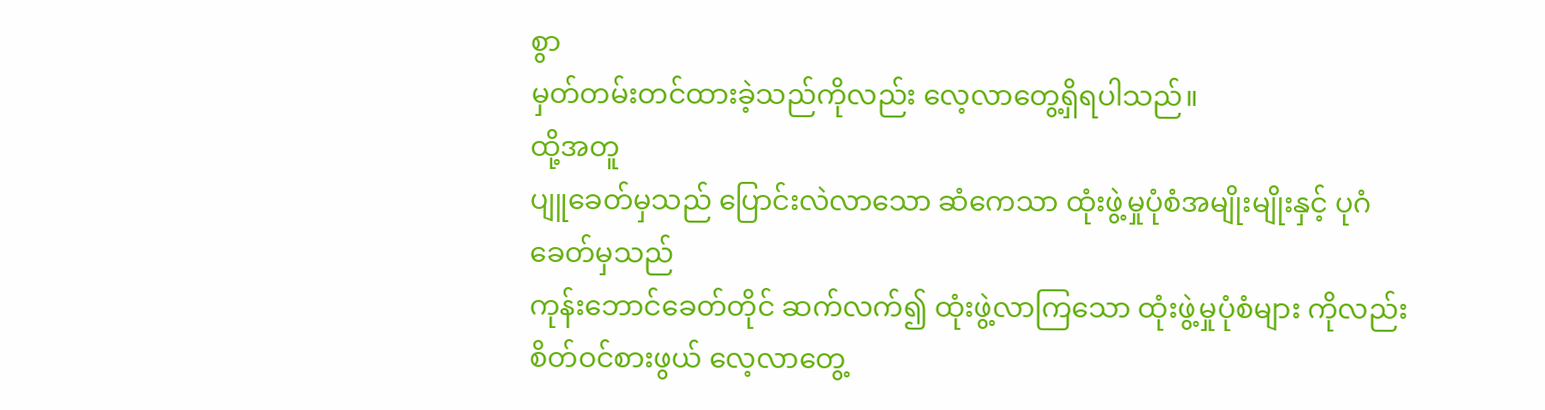စွာ
မှတ်တမ်းတင်ထားခဲ့သည်ကိုလည်း လေ့လာတွေ့ရှိရပါသည်။
ထို့အတူ
ပျူခေတ်မှသည် ပြောင်းလဲလာသော ဆံကေသာ ထုံးဖွဲ့မှုပုံစံအမျိုးမျိုးနှင့် ပုဂံ ခေတ်မှသည်
ကုန်းဘောင်ခေတ်တိုင် ဆက်လက်၍ ထုံးဖွဲ့လာကြသော ထုံးဖွဲ့မှုပုံစံများ ကိုလည်း
စိတ်ဝင်စားဖွယ် လေ့လာတွေ့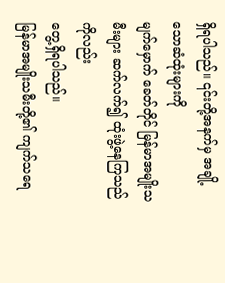ရှိရပါသည်။ ၎င်းတို့အနက်မှ အချို့သောဆံထုံးများကို
မျက်မှောက် ခေတ်တိုင် မြန်မာအမျိုးသမီးများ ဆက်လက်၍ ထုံးဖွဲ့နေကြသည်ကိုလည်း
တွေ့ရှိရပါသည်။
မြန်မာအမျိုးသမီးတို့၏ ကျက်သရေ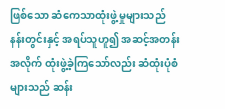ဖြစ်သော ဆံကေသာထုံးဖွဲ့မှုများသည် နန်းတွင်းနှင့် အရပ်သူဟူ၍ အဆင့်အတန်းအလိုက် ထုံးဖွဲ့ခဲ့ကြသော်လည်း ဆံထုံးပုံစံများသည် ဆန်း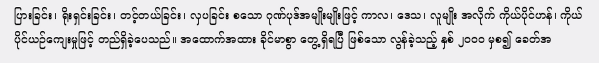ပြားခြင်း၊ ရိုးရှင်းခြင်း၊ တင့်တယ်ခြင်း၊ လှပခြင်း စသော ဂုဏ်ပုဒ်အမျိုးမျိုးဖြင့် ကာလ၊ ဒေသ၊ လူမျိုး အလိုက် ကိုယ်ပိုင်ဟန်၊ ကိုယ်ပိုင်ယဉ်ကျေးမှုဖြင့် တည်ရှိခဲ့ပေသည်။ အထောက်အထား ခိုင်မာစွာ တွေ့ရှိရပြီ ဖြစ်သော လွန်ခဲ့သည့် နှစ် ၂၀၀၀ မှစ၍ ခေတ်အ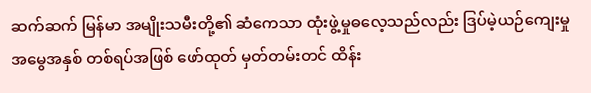ဆက်ဆက် မြန်မာ အမျိုးသမီးတို့၏ ဆံကေသာ ထုံးဖွဲ့မှုဓလေ့သည်လည်း ဒြပ်မဲ့ယဉ်ကျေးမှုအမွေအနှစ် တစ်ရပ်အဖြစ် ဖော်ထုတ် မှတ်တမ်းတင် ထိန်း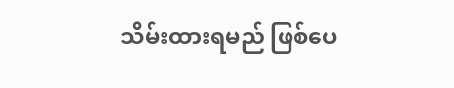သိမ်းထားရမည် ဖြစ်ပေ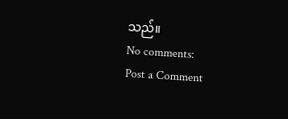သည်။
No comments:
Post a Comment